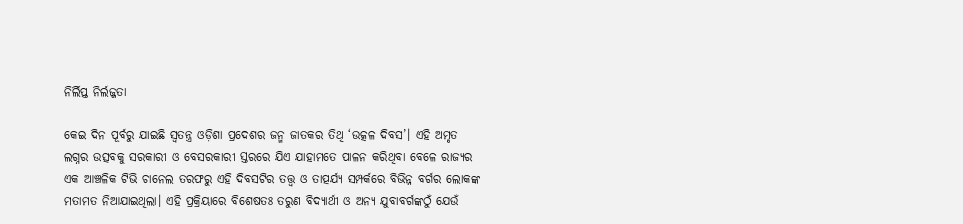ନିର୍ଲିପ୍ତ ନିର୍ଲଜ୍ଜତା

କେଇ ଦିନ ପୂର୍ବରୁ ଯାଇଛି ସ୍ବତନ୍ତ୍ର ଓଡ଼ିଶା ପ୍ରଦେଶର ଜନ୍ମ ଜାତକର ତିଥି ‘ଉତ୍କଳ ଦିବସ’। ଏହି ଅମୃତ ଲଗ୍ନର ଉତ୍ସବକୁ ସରକାରୀ ଓ ବେସରକାରୀ ସ୍ତରରେ ଯିଏ ଯାହାମତେ ପାଳନ କରିଥିବା ବେଳେ ରାଜ୍ୟର ଏକ ଆଞ୍ଚଳିକ ଟିଭି ଚାନେଲ ତରଫରୁ ଏହି ଦିବସଟିର ତତ୍ତ୍ୱ ଓ ତାତ୍ପର୍ଯ୍ୟ ସମ୍ପର୍କରେ ବିଭିନ୍ନ ବର୍ଗର ଲୋକଙ୍କ ମତାମତ ନିଆଯାଇଥିଲା। ଏହି ପ୍ରକ୍ରିୟାରେ ବିଶେଷତଃ ତରୁଣ ବିଦ୍ୟାର୍ଥୀ ଓ ଅନ୍ୟ ଯୁବାବର୍ଗଙ୍କଠୁଁ ଯେଉଁ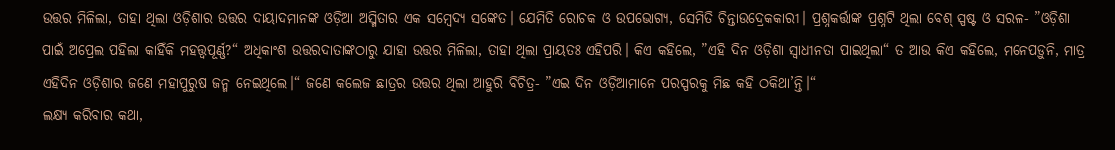ଉତ୍ତର ମିଳିଲା, ତାହା ଥିଲା ଓଡ଼ିଶାର ଉତ୍ତର ଦାୟାଦମାନଙ୍କ ଓଡ଼ିଆ ଅସ୍ମିତାର ଏକ ସମ୍ବେଦ୍ୟ ସଙ୍କେତ। ଯେମିତି ରୋଚକ ଓ ଉପଭୋଗ୍ୟ, ସେମିତି ଚିନ୍ତାଉଦ୍ରେକକାରୀ। ପ୍ରଶ୍ନକର୍ତ୍ତାଙ୍କ ପ୍ରଶ୍ନଟି ଥିଲା ବେଶ୍‌ ସ୍ପଷ୍ଟ ଓ ସରଳ- ”ଓଡ଼ିଶା ପାଇଁ ଅପ୍ରେଲ ପହିଲା କାହିଁକି ମହତ୍ତ୍ୱପୂର୍ଣ୍ଣ?“ ଅଧିକାଂଶ ଉତ୍ତରଦାତାଙ୍କଠାରୁ ଯାହା ଉତ୍ତର ମିଳିଲା, ତାହା ଥିଲା ପ୍ରାୟତଃ ଏହିପରି। କିଏ କହିଲେ, ”ଏହି ଦିନ ଓଡ଼ିଶା ସ୍ବାଧୀନତା ପାଇଥିଲା“ ତ ଆଉ କିଏ କହିଲେ, ମନେପଡ଼ୁନି, ମାତ୍ର ଏହିଦିନ ଓଡ଼ିଶାର ଜଣେ ମହାପୁରୁଷ ଜନ୍ମ ନେଇଥିଲେ।“ ଜଣେ କଲେଜ ଛାତ୍ରର ଉତ୍ତର ଥିଲା ଆହୁରି ବିଚିତ୍ର- ”ଏଇ ଦିନ ଓଡ଼ିଆମାନେ ପରସ୍ପରକୁ ମିଛ କହି ଠକିଥା’ନ୍ତି।“
ଲକ୍ଷ୍ୟ କରିବାର କଥା,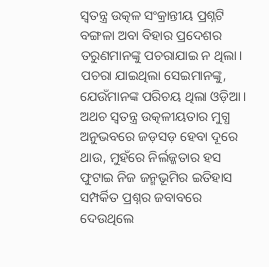ସ୍ବତନ୍ତ୍ର ଉତ୍କଳ ସଂକ୍ରାନ୍ତୀୟ ପ୍ରଶ୍ନଟି ବଙ୍ଗଳା ଅବା ବିହାର ପ୍ରଦେଶର ତରୁଣମାନଙ୍କୁ ପଚରାଯାଇ ନ ଥିଲା। ପଚରା ଯାଇଥିଲା ସେଇମାନଙ୍କୁ, ଯେଉଁମାନଙ୍କ ପରିଚୟ ଥିଲା ଓଡ଼ିଆ। ଅଥଚ ସ୍ବତନ୍ତ୍ର ଉତ୍କଳୀୟତାର ମୁଗ୍ଧ ଅନୁଭବରେ ଜଡ଼ସଡ଼ ହେବା ଦୂରେ ଥାଉ, ମୁହଁରେ ନିର୍ଲଜ୍ଜତାର ହସ ଫୁଟାଇ ନିଜ ଜନ୍ମଭୂମିର ଇତିହାସ ସମ୍ପର୍କିତ ପ୍ରଶ୍ନର ଜବାବରେ ଦେଉଥିଲେ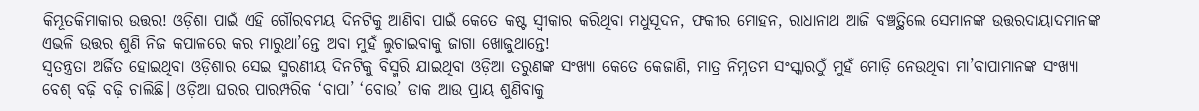କିମ୍ଭୂତକିମାକାର ଉତ୍ତର! ଓଡ଼ିଶା ପାଇଁ ଏହି ଗୌରବମୟ ଦିନଟିକୁ ଆଣିବା ପାଇଁ କେତେ କଷ୍ଟ ସ୍ବୀକାର କରିଥିବା ମଧୁସୂଦନ, ଫକୀର ମୋହନ, ରାଧାନାଥ ଆଜି ବଞ୍ଚତ୍ଥିଲେ ସେମାନଙ୍କ ଉତ୍ତରଦାୟାଦମାନଙ୍କ ଏଭଳି ଉତ୍ତର ଶୁଣି ନିଜ କପାଳରେ କର ମାରୁଥା’ନ୍ତେ ଅବା ମୁହଁ ଲୁଚାଇବାକୁ ଜାଗା ଖୋଜୁଥାନ୍ତେ!
ସ୍ବତନ୍ତ୍ରତା ଅର୍ଜିତ ହୋଇଥିବା ଓଡ଼ିଶାର ସେଇ ସ୍ମରଣୀୟ ଦିନଟିକୁ ବିସ୍ମରି ଯାଇଥିବା ଓଡ଼ିଆ ତରୁଣଙ୍କ ସଂଖ୍ୟା କେତେ କେଜାଣି, ମାତ୍ର ନିମ୍ନତମ ସଂସ୍କାରଠୁଁ ମୁହଁ ମୋଡ଼ି ନେଉଥିବା ମା’ବାପାମାନଙ୍କ ସଂଖ୍ୟା ବେଶ୍‌ ବଢ଼ି ବଢ଼ି ଚାଲିଛି। ଓଡ଼ିଆ ଘରର ପାରମ୍ପରିକ ‘ବାପା’ ‘ବୋଉ’ ଡାକ ଆଉ ପ୍ରାୟ ଶୁଣିବାକୁ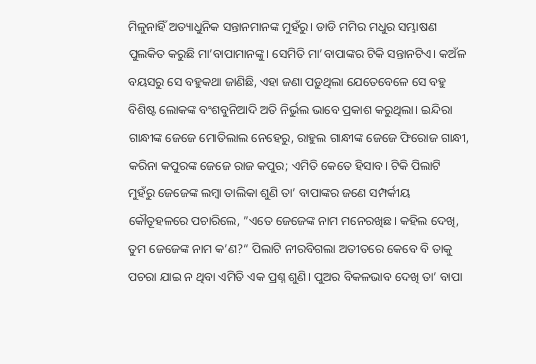ମିଳୁନାହିଁ ଅତ୍ୟାଧୁନିକ ସନ୍ତାନମାନଙ୍କ ମୁହଁରୁ। ଡାଡି ମମିର ମଧୁର ସମ୍ଭାଷଣ ପୁଲକିତ କରୁଛି ମା’ବାପାମାନଙ୍କୁ। ସେମିତି ମା’ବାପାଙ୍କର ଟିକି ସନ୍ତାନଟିଏ। କଅଁଳ ବୟସରୁ ସେ ବହୁକଥା ଜାଣିଛି, ଏହା ଜଣା ପଡ଼ୁଥିଲା ଯେତେବେଳେ ସେ ବହୁ ବିଶିଷ୍ଟ ଲୋକଙ୍କ ବଂଶବୁନିଆଦି ଅତି ନିର୍ଭୁଲ ଭାବେ ପ୍ରକାଶ କରୁଥିଲା। ଇନ୍ଦିରା ଗାନ୍ଧୀଙ୍କ ଜେଜେ ମୋତିଲାଲ ନେହେରୁ, ରାହୁଲ ଗାନ୍ଧୀଙ୍କ ଜେଜେ ଫିରୋଜ ଗାନ୍ଧୀ, କରିନା କପୁରଙ୍କ ଜେଜେ ରାଜ କପୁର; ଏମିତି କେତେ ହିସାବ। ଟିକି ପିଲାଟି ମୁହଁରୁ ଜେଜେଙ୍କ ଲମ୍ବା ତାଲିକା ଶୁଣି ତା’ ବାପାଙ୍କର ଜଣେ ସମ୍ପର୍କୀୟ କୌତୂହଳରେ ପଚାରିଲେ, ”ଏତେ ଜେଜେଙ୍କ ନାମ ମନେରଖିଛ। କହିଲ ଦେଖି, ତୁମ ଜେଜେଙ୍କ ନାମ କ’ଣ?“ ପିଲାଟି ନୀରବିଗଲା ଅତୀତରେ କେବେ ବି ତାକୁ ପଚରା ଯାଇ ନ ଥିବା ଏମିତି ଏକ ପ୍ରଶ୍ନ ଶୁଣି। ପୁଅର ବିକଳଭାବ ଦେଖି ତା’ ବାପା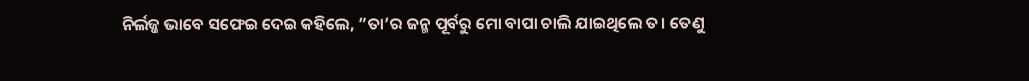ନିର୍ଲଜ୍ଜ ଭାବେ ସଫେଇ ଦେଇ କହିଲେ, ”ତା’ର ଜନ୍ମ ପୂର୍ବରୁ ମୋ ବାପା ଚାଲି ଯାଇଥିଲେ ତ। ତେଣୁ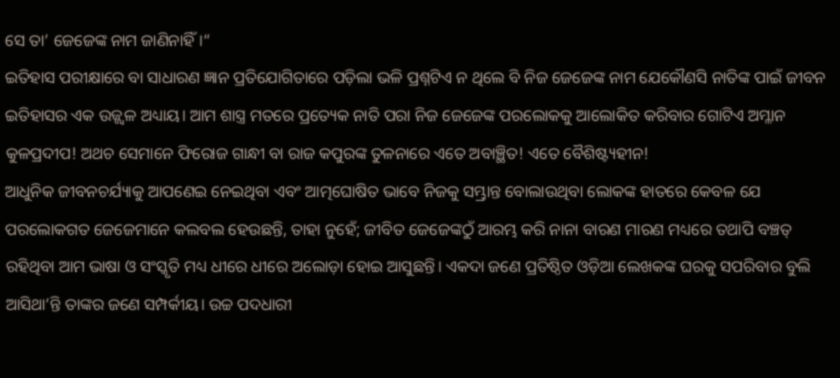ସେ ତା’ ଜେଜେଙ୍କ ନାମ ଜାଣିନାହିଁ।“
ଇତିହାସ ପରୀକ୍ଷାରେ ବା ସାଧାରଣ ଜ୍ଞାନ ପ୍ରତିଯୋଗିତାରେ ପଡ଼ିଲା ଭଳି ପ୍ରଶ୍ନଟିଏ ନ ଥିଲେ ବି ନିଜ ଜେଜେଙ୍କ ନାମ ଯେକୌଣସି ନାତିଙ୍କ ପାଇଁ ଜୀବନ ଇତିହାସର ଏକ ଉଜ୍ଜ୍ୱଳ ଅଧ୍ୟାୟ। ଆମ ଶାସ୍ତ୍ର ମତରେ ପ୍ରତ୍ୟେକ ନାତି ପରା ନିଜ ଜେଜେଙ୍କ ପରଲୋକକୁ ଆଲୋକିତ କରିବାର ଗୋଟିଏ ଅମ୍ଳାନ କୁଳପ୍ରଦୀପ! ଅଥଚ ସେମାନେ ଫିରୋଜ ଗାନ୍ଧୀ ବା ରାଜ କପୁରଙ୍କ ତୁଳନାରେ ଏତେ ଅବାଞ୍ଛିତ! ଏତେ ବୈଶିଷ୍ଟ୍ୟହୀନ!
ଆଧୁନିକ ଜୀବନଚର୍ଯ୍ୟାକୁ ଆପଣେଇ ନେଇଥିବା ଏବଂ ଆତ୍ମଘୋଷିତ ଭାବେ ନିଜକୁ ସମ୍ଭ୍ରାନ୍ତ ବୋଲାଉଥିବା ଲୋକଙ୍କ ହାତରେ କେବଳ ଯେ ପରଲୋକଗତ ଜେଜେମାନେ କଲବଲ ହେଉଛନ୍ତି, ତାହା ନୁହେଁ; ଜୀବିତ ଜେଜେଙ୍କଠୁଁ ଆରମ୍ଭ କରି ନାନା ବାରଣ ମାରଣ ମଧ୍ୟରେ ତଥାପି ବଞ୍ଚତ୍ ରହିଥିବା ଆମ ଭାଷା ଓ ସଂସ୍କୃତି ମଧ୍ୟ ଧୀରେ ଧୀରେ ଅଲୋଡ଼ା ହୋଇ ଆସୁଛନ୍ତି। ଏକଦା ଜଣେ ପ୍ରତିଷ୍ଠିତ ଓଡ଼ିଆ ଲେଖକଙ୍କ ଘରକୁ ସପରିବାର ବୁଲି ଆସିଥା’ନ୍ତି ତାଙ୍କର ଜଣେ ସମ୍ପର୍କୀୟ। ଉଚ୍ଚ ପଦଧାରୀ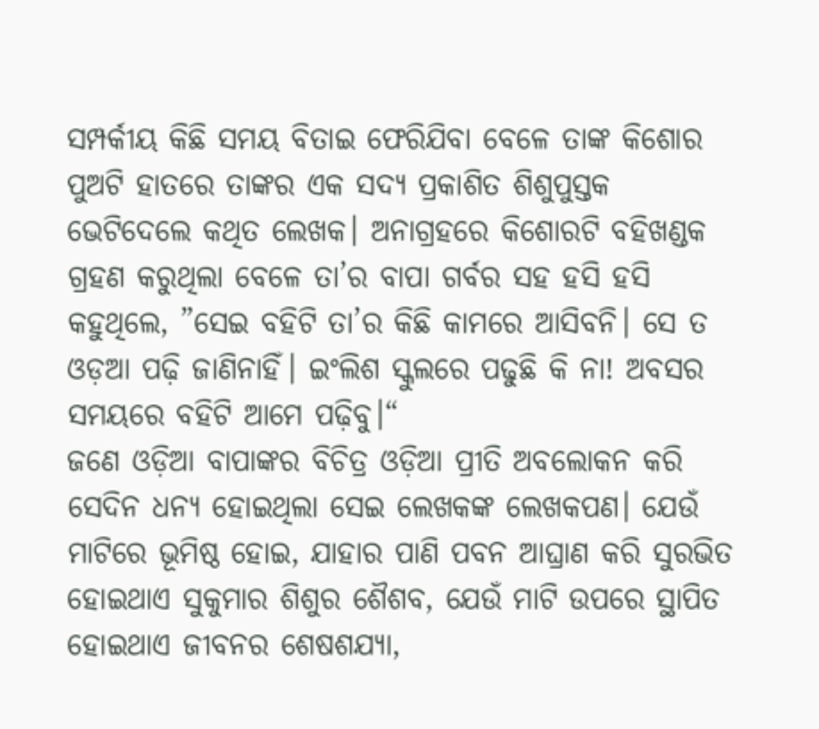ସମ୍ପର୍କୀୟ କିଛି ସମୟ ବିତାଇ ଫେରିଯିବା ବେଳେ ତାଙ୍କ କିଶୋର ପୁଅଟି ହାତରେ ତାଙ୍କର ଏକ ସଦ୍ୟ ପ୍ରକାଶିତ ଶିଶୁପୁସ୍ତକ ଭେଟିଦେଲେ କଥିତ ଲେଖକ। ଅନାଗ୍ରହରେ କିଶୋରଟି ବହିଖଣ୍ଡକ ଗ୍ରହଣ କରୁଥିଲା ବେଳେ ତା’ର ବାପା ଗର୍ବର ସହ ହସି ହସି କହୁଥିଲେ, ”ସେଇ ବହିଟି ତା’ର କିଛି କାମରେ ଆସିବନି। ସେ ତ ଓଡ଼ଆ ପଢ଼ି ଜାଣିନାହିଁ। ଇଂଲିଶ ସ୍କୁଲରେ ପଢୁଛି କି ନା! ଅବସର ସମୟରେ ବହିଟି ଆମେ ପଢ଼ିବୁ।“
ଜଣେ ଓଡ଼ିଆ ବାପାଙ୍କର ବିଚିତ୍ର ଓଡ଼ିଆ ପ୍ରୀତି ଅବଲୋକନ କରି ସେଦିନ ଧନ୍ୟ ହୋଇଥିଲା ସେଇ ଲେଖକଙ୍କ ଲେଖକପଣ। ଯେଉଁ ମାଟିରେ ଭୂମିଷ୍ଠ ହୋଇ, ଯାହାର ପାଣି ପବନ ଆଘ୍ରାଣ କରି ସୁରଭିତ ହୋଇଥାଏ ସୁକୁମାର ଶିଶୁର ଶୈଶବ, ଯେଉଁ ମାଟି ଉପରେ ସ୍ଥାପିତ ହୋଇଥାଏ ଜୀବନର ଶେଷଶଯ୍ୟା,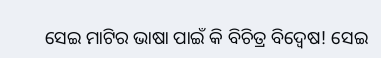ସେଇ ମାଟିର ଭାଷା ପାଇଁ କି ବିଚିତ୍ର ବିଦ୍ୱେଷ! ସେଇ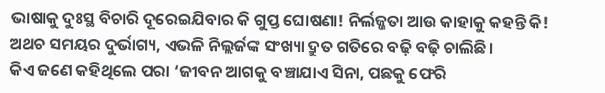ଭାଷାକୁ ଦୁଃସ୍ଥ ବିଚାରି ଦୂରେଇଯିବାର କି ଗୁପ୍ତ ଘୋଷଣା! ନିର୍ଲଜ୍ଜତା ଆଉ କାହାକୁ କହନ୍ତି କି! ଅଥଚ ସମୟର ଦୁର୍ଭାଗ୍ୟ, ଏଭଳି ନିଲ୍ଲର୍ଜଙ୍କ ସଂଖ୍ୟା ଦ୍ରୁତ ଗତିରେ ବଢ଼ି ବଢ଼ି ଚାଲିଛି।
କିଏ ଜଣେ କହିଥିଲେ ପରା ‘ଜୀବନ ଆଗକୁ ବଞ୍ଚାଯାଏ ସିନା, ପଛକୁ ଫେରି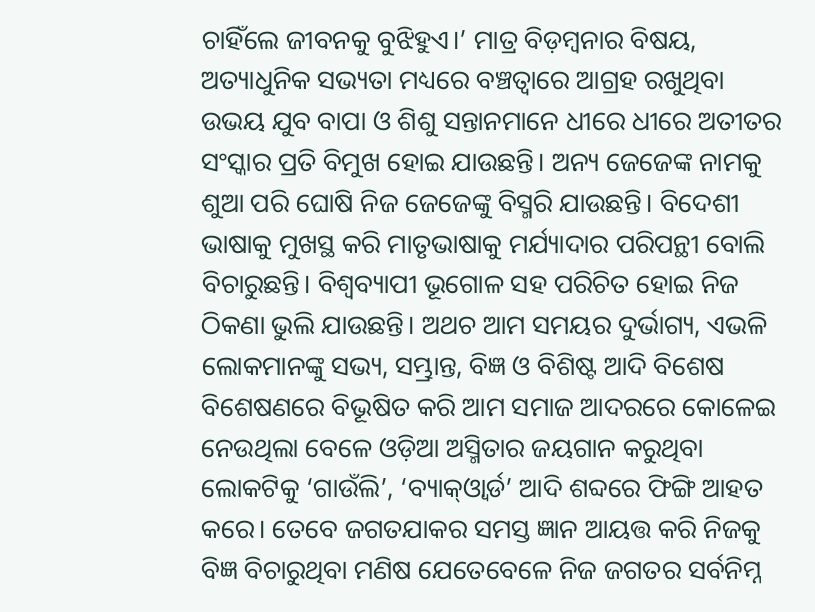ଚାହିଁଲେ ଜୀବନକୁ ବୁଝିହୁଏ।’ ମାତ୍ର ବିଡ଼ମ୍ବନାର ବିଷୟ, ଅତ୍ୟାଧୁନିକ ସଭ୍ୟତା ମଧ୍ୟରେ ବଞ୍ଚତ୍ବାରେ ଆଗ୍ରହ ରଖୁଥିବା ଉଭୟ ଯୁବ ବାପା ଓ ଶିଶୁ ସନ୍ତାନମାନେ ଧୀରେ ଧୀରେ ଅତୀତର ସଂସ୍କାର ପ୍ରତି ବିମୁଖ ହୋଇ ଯାଉଛନ୍ତି। ଅନ୍ୟ ଜେଜେଙ୍କ ନାମକୁ ଶୁଆ ପରି ଘୋଷି ନିଜ ଜେଜେଙ୍କୁ ବିସ୍ମରି ଯାଉଛନ୍ତି। ବିଦେଶୀ ଭାଷାକୁ ମୁଖସ୍ଥ କରି ମାତୃଭାଷାକୁ ମର୍ଯ୍ୟାଦାର ପରିପନ୍ଥୀ ବୋଲି ବିଚାରୁଛନ୍ତି। ବିଶ୍ୱବ୍ୟାପୀ ଭୂଗୋଳ ସହ ପରିଚିତ ହୋଇ ନିଜ ଠିକଣା ଭୁଲି ଯାଉଛନ୍ତି। ଅଥଚ ଆମ ସମୟର ଦୁର୍ଭାଗ୍ୟ, ଏଭଳି ଲୋକମାନଙ୍କୁ ସଭ୍ୟ, ସମ୍ଭ୍ରାନ୍ତ, ବିଜ୍ଞ ଓ ବିଶିଷ୍ଟ ଆଦି ବିଶେଷ ବିଶେଷଣରେ ବିଭୂଷିତ କରି ଆମ ସମାଜ ଆଦରରେ କୋଳେଇ ନେଉଥିଲା ବେଳେ ଓଡ଼ିଆ ଅସ୍ମିତାର ଜୟଗାନ କରୁଥିବା ଲୋକଟିକୁ ‘ଗାଉଁଲି’, ‘ବ୍ୟାକ୍‌ଓ୍ବାର୍ଡ’ ଆଦି ଶବ୍ଦରେ ଫିଙ୍ଗି ଆହତ କରେ। ତେବେ ଜଗତଯାକର ସମସ୍ତ ଜ୍ଞାନ ଆୟତ୍ତ କରି ନିଜକୁ ବିଜ୍ଞ ବିଚାରୁଥିବା ମଣିଷ ଯେତେବେଳେ ନିଜ ଜଗତର ସର୍ବନିମ୍ନ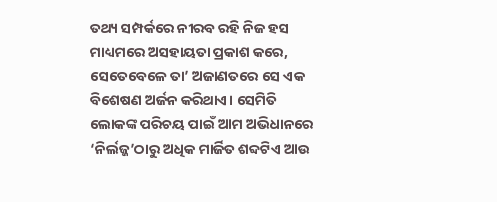ତଥ୍ୟ ସମ୍ପର୍କରେ ନୀରବ ରହି ନିଜ ହସ ମାଧ୍ୟମରେ ଅସହାୟତା ପ୍ରକାଶ କରେ, ସେତେବେଳେ ତା’ ଅଜାଣତରେ ସେ ଏକ ବିଶେଷଣ ଅର୍ଜନ କରିଥାଏ। ସେମିତି ଲୋକଙ୍କ ପରିଚୟ ପାଇଁ ଆମ ଅଭିଧାନରେ ‘ନିର୍ଲଜ୍ଜ’ଠାରୁ ଅଧିକ ମାର୍ଜିତ ଶବ୍ଦଟିଏ ଆଉ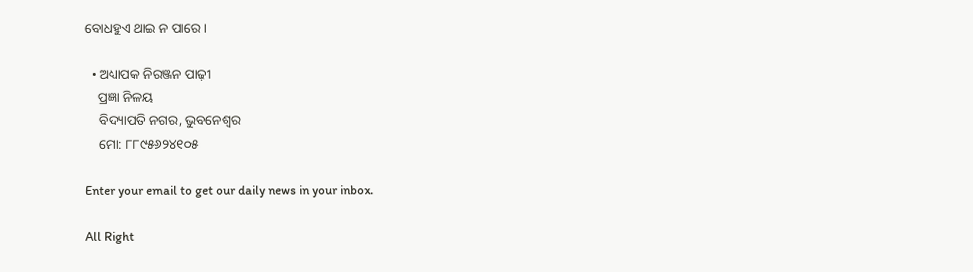ବୋଧହୁଏ ଥାଇ ନ ପାରେ।

  • ଅଧ୍ୟାପକ ନିରଞ୍ଜନ ପାଢ଼ୀ
    ପ୍ରଜ୍ଞା ନିଳୟ
    ବିଦ୍ୟାପତି ନଗର, ଭୁବନେଶ୍ୱର
    ମୋ: ୮୮୯୫୬୨୪୧୦୫

Enter your email to get our daily news in your inbox.

All Right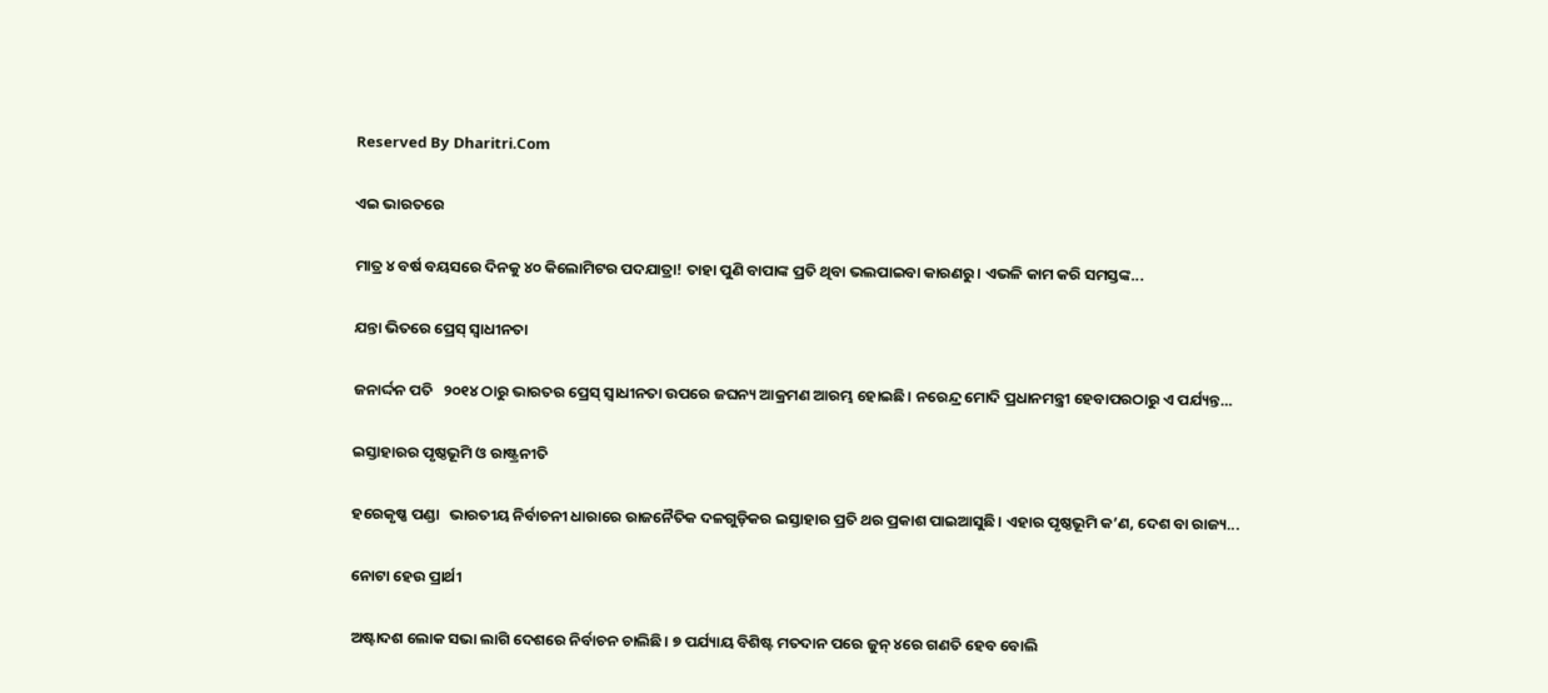Reserved By Dharitri.Com

ଏଇ ଭାରତରେ

ମାତ୍ର ୪ ବର୍ଷ ବୟସରେ ଦିନକୁ ୪୦ କିଲୋମିଟର ପଦଯାତ୍ରା! ତାହା ପୁଣି ବାପାଙ୍କ ପ୍ରତି ଥିବା ଭଲପାଇବା କାରଣରୁ। ଏଭଳି କାମ କରି ସମସ୍ତଙ୍କ...

ଯନ୍ତା ଭିତରେ ପ୍ରେସ୍‌ ସ୍ବାଧୀନତା

ଜନାର୍ଦ୍ଦନ ପତି   ୨୦୧୪ ଠାରୁ ଭାରତର ପ୍ରେସ୍‌ ସ୍ବାଧୀନତା ଉପରେ ଜଘନ୍ୟ ଆକ୍ରମଣ ଆରମ୍ଭ ହୋଇଛି। ନରେନ୍ଦ୍ର ମୋଦି ପ୍ରଧାନମନ୍ତ୍ରୀ ହେବାପରଠାରୁ ଏ ପର୍ଯ୍ୟନ୍ତ...

ଇସ୍ତାହାରର ପୃଷ୍ଠଭୂମି ଓ ରାଷ୍ଟ୍ରନୀତି

ହରେକୃଷ୍ଣ ପଣ୍ଡା   ଭାରତୀୟ ନିର୍ବାଚନୀ ଧାରାରେ ରାଜନୈତିକ ଦଳଗୁଡ଼ିକର ଇସ୍ତାହାର ପ୍ରତି ଥର ପ୍ରକାଶ ପାଇଆସୁଛି। ଏହାର ପୃଷ୍ଠଭୂମି କ’ଣ, ଦେଶ ବା ରାଜ୍ୟ...

ନୋଟା ହେଉ ପ୍ରାର୍ଥୀ

ଅଷ୍ଟାଦଶ ଲୋକ ସଭା ଲାଗି ଦେଶରେ ନିର୍ବାଚନ ଚାଲିଛି। ୭ ପର୍ଯ୍ୟାୟ ବିଶିଷ୍ଟ ମତଦାନ ପରେ ଜୁନ୍‌ ୪ରେ ଗଣତି ହେବ ବୋଲି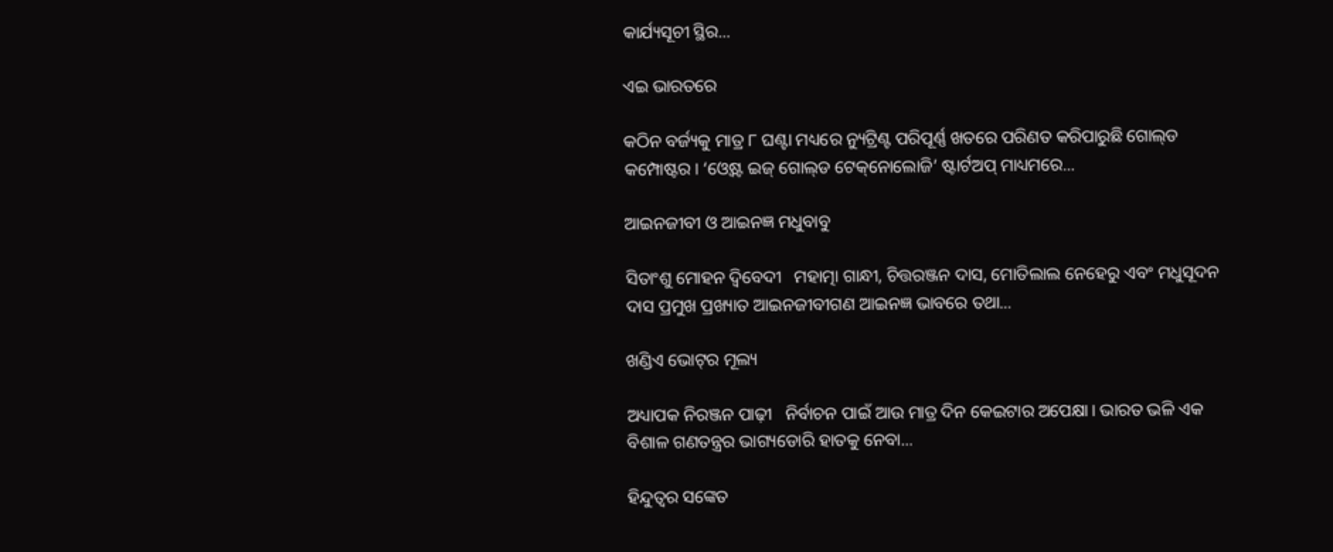କାର୍ଯ୍ୟସୂଚୀ ସ୍ଥିର...

ଏଇ ଭାରତରେ

କଠିନ ବର୍ଜ୍ୟକୁ ମାତ୍ର ୮ ଘଣ୍ଟା ମଧ୍ୟରେ ନ୍ୟୁଟ୍ରିଣ୍ଟ ପରିପୂର୍ଣ୍ଣ ଖତରେ ପରିଣତ କରିପାରୁଛି ଗୋଲ୍‌ଡ କମ୍ପୋଷ୍ଟର। ‘ଓ୍ବେଷ୍ଟ ଇଜ୍‌ ଗୋଲ୍‌ଡ ଟେକ୍‌ନୋଲୋଜି’ ଷ୍ଟାର୍ଟଅପ୍‌ ମାଧ୍ୟମରେ...

ଆଇନଜୀବୀ ଓ ଆଇନଜ୍ଞ ମଧୁବାବୁ

ସିତାଂଶୁ ମୋହନ ଦ୍ୱିବେଦୀ   ମହାତ୍ମା ଗାନ୍ଧୀ, ଚିତ୍ତରଞ୍ଜନ ଦାସ, ମୋତିଲାଲ ନେହେରୁ ଏବଂ ମଧୁସୂଦନ ଦାସ ପ୍ରମୁଖ ପ୍ରଖ୍ୟାତ ଆଇନଜୀବୀଗଣ ଆଇନଜ୍ଞ ଭାବରେ ତଥା...

ଖଣ୍ଡିଏ ଭୋଟ୍‌ର ମୂଲ୍ୟ

ଅଧ୍ୟାପକ ନିରଞ୍ଜନ ପାଢ଼ୀ   ନିର୍ବାଚନ ପାଇଁ ଆଉ ମାତ୍ର ଦିନ କେଇଟାର ଅପେକ୍ଷା। ଭାରତ ଭଳି ଏକ ବିଶାଳ ଗଣତନ୍ତ୍ରର ଭାଗ୍ୟଡୋରି ହାତକୁ ନେବା...

ହିନ୍ଦୁତ୍ୱର ସଙ୍କେତ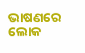ଭାଷଣରେ ଲୋକ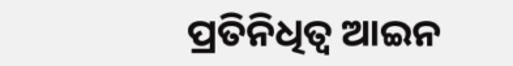ପ୍ରତିନିଧିତ୍ୱ ଆଇନ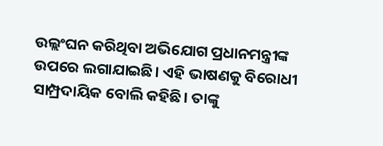ଉଲ୍ଲଂଘନ କରିଥିବା ଅଭିଯୋଗ ପ୍ରଧାନମନ୍ତ୍ରୀଙ୍କ ଉପରେ ଲଗାଯାଇଛି। ଏହି ଭାଷଣକୁ ବିରୋଧୀ ସାମ୍ପ୍ରଦାୟିକ ବୋଲି କହିଛି। ତାଙ୍କୁ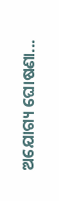ଅଯୋଗ୍ୟ ଘୋଷଣା...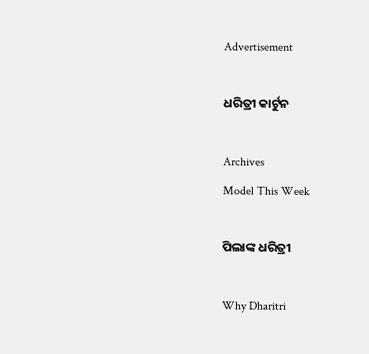Advertisement

ଧରିତ୍ରୀ କାର୍ଟୁନ

Archives
Model This Week

ପିଲାଙ୍କ ଧରିତ୍ରୀ

Why Dharitri